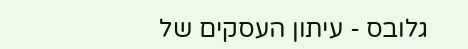גלובס - עיתון העסקים של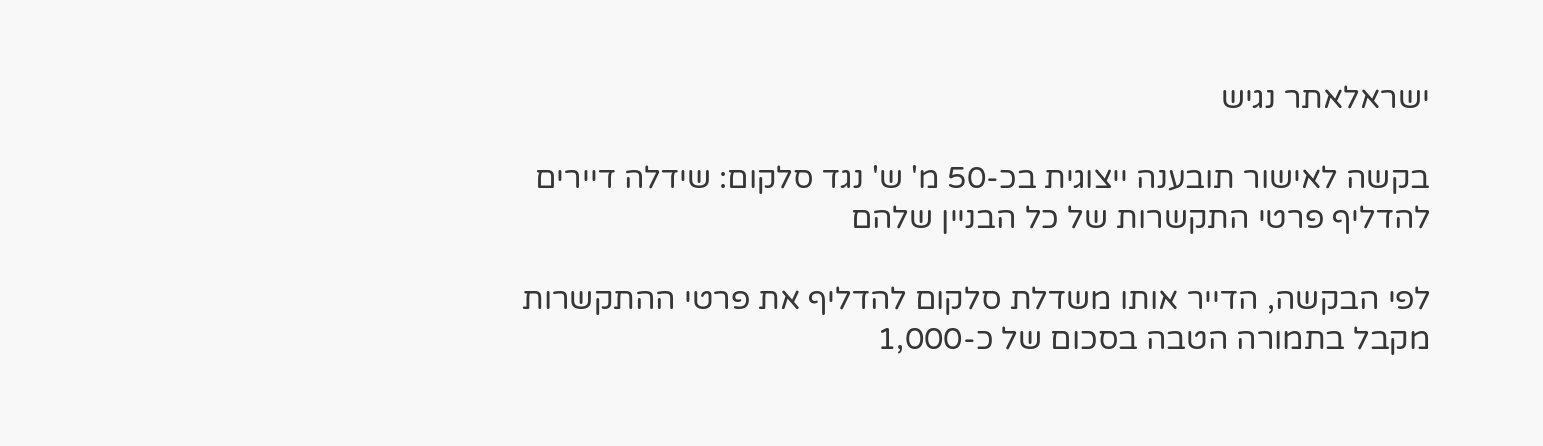ישראלאתר נגיש

בקשה לאישור תובענה ייצוגית בכ-50 מ' ש' נגד סלקום: שידלה דיירים להדליף פרטי התקשרות של כל הבניין שלהם

לפי הבקשה, הדייר אותו משדלת סלקום להדליף את פרטי ההתקשרות מקבל בתמורה הטבה בסכום של כ-1,000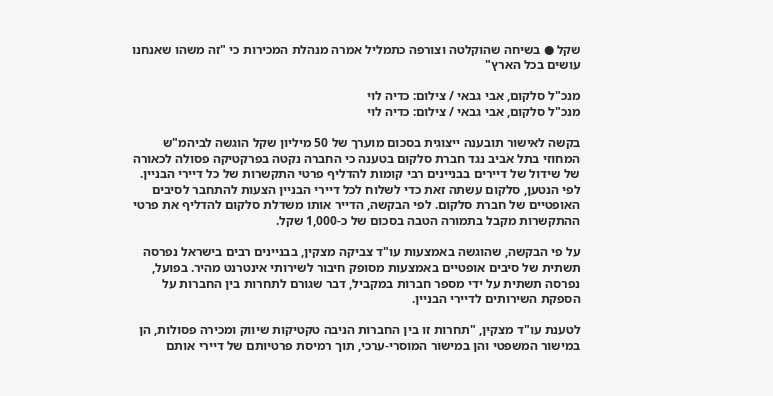שקל ● בשיחה שהוקלטה וצורפה כתמליל אמרה מנהלת המכירות כי "זה משהו שאנחנו עושים בכל הארץ"

מנכ"ל סלקום, אבי גבאי / צילום: כדיה לוי
מנכ"ל סלקום, אבי גבאי / צילום: כדיה לוי

בקשה לאישור תובענה ייצוגית בסכום מוערך של 50 מיליון שקל הוגשה לביהמ"ש המחוזי בתל אביב נגד חברת סלקום בטענה כי החברה נקטה בפרקטיקה פסולה לכאורה של שידול של דיירים בבניינים רבי קומות להדליף פרטי התקשרות של כל דיירי הבניין. לפי הנטען, סלקום עשתה זאת כדי לשלוח לכל דיירי הבניין הצעות להתחבר לסיבים האופטיים של חברת סלקום. לפי הבקשה, הדייר אותו משדלת סלקום להדליף את פרטי ההתקשרות מקבל בתמורה הטבה בסכום של כ-1,000 שקל.

על פי הבקשה, שהוגשה באמצעות עו"ד צביקה מצקין, בבניינים רבים בישראל נפרסה תשתית של סיבים אופטיים באמצעות מסופק חיבור לשירותי אינטרנט מהיר. בפועל, נפרסה תשתית על ידי מספר חברות במקביל, דבר שגורם לתחרות בין החברות על הספקת השירותים לדיירי הבניין.

לטענת עו"ד מצקין, "תחרות זו בין החברות הניבה טקטיקות שיווק ומכירה פסולות, הן במישור המשפטי והן במישור המוסרי-ערכי, תוך רמיסת פרטיותם של דיירי אותם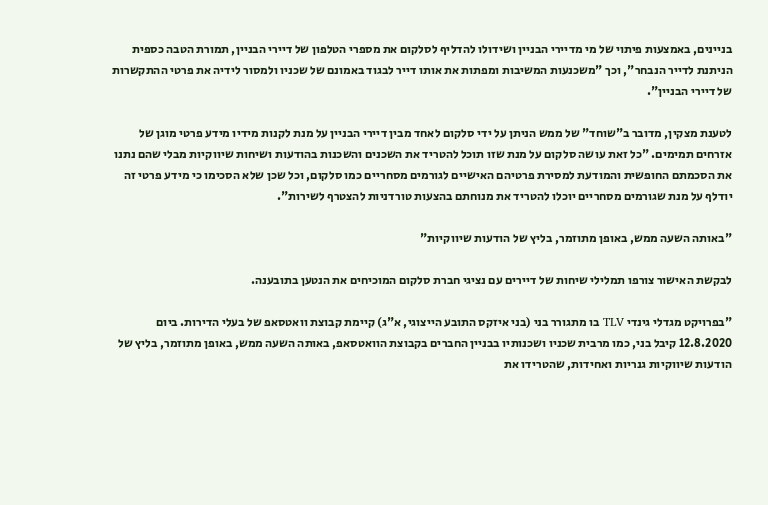בניינים, באמצעות פיתוי של מי מדיירי הבניין ושידולו להדליף לסלקום את מספרי הטלפון של דיירי הבניין, תמורת הטבה כספית הניתנת לדייר הנבחר", וכך "משכנעות המשיבות ומפתות את אותו דייר לבגוד באמונם של שכניו ולמסור לידיה את פרטי ההתקשרות של דיירי הבניין".

לטענת מצקין, מדובר ב"שוחד" של ממש הניתן על ידי סלקום לאחד מבין דיירי הבניין על מנת לקנות מידיו מידע פרטי מוגן של אזרחים תמימים. "כל זאת עושה סלקום על מנת שזו תוכל להטריד את השכנים והשכנות בהודעות ושיחות שיווקיות מבלי שהם נתנו את הסכמתם החופשית והמודעת למסירת פרטיהם האישיים לגורמים מסחריים כמו סלקום, וכל שכן שלא הסכימו כי מידע פרטי זה יודלף על מנת שגורמים מסחריים יוכלו להטריד את מנוחתם בהצעות טורדניות להצטרף לשירות".

"באותה השעה ממש, באופן מתוזמר, בליץ של הודעות שיווקיות"

לבקשת האישור צורפו תמלילי שיחות של דיירים עם נציגי חברת סלקום המוכיחים את הנטען בתובענה.

"בפרויקט מגדלי גינדי TLV בו מתגורר בני (בני איזקס התובע הייצוגי, א"ג) קיימת קבוצת וואטסאפ של בעלי הדירות. ביום 12.8.2020 קיבל בני, כמו מרבית שכניו ושכנותיו בבניין החברים בקבוצת הוואטסאפ, באותה השעה ממש, באופן מתוזמר, בליץ של הודעות שיווקיות גנריות ואחידות, שהטרידו את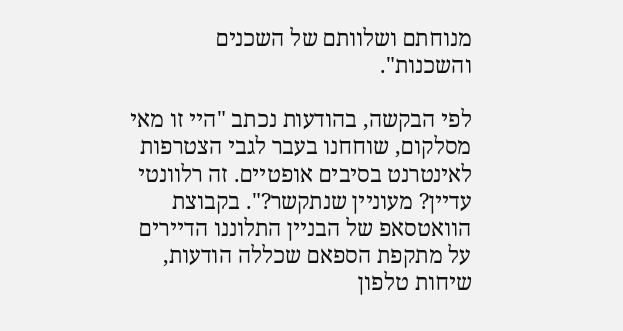מנוחתם ושלוותם של השכנים והשכנות".

לפי הבקשה, בהודעות נכתב "היי זו מאי מסלקום, שוחחנו בעבר לגבי הצטרפות לאינטרנט בסיבים אופטיים. זה רלוונטי עדיין? מעוניין שנתקשר?". בקבוצת הוואטסאפ של הבניין התלוננו הדיירים על מתקפת הספאם שכללה הודעות, שיחות טלפון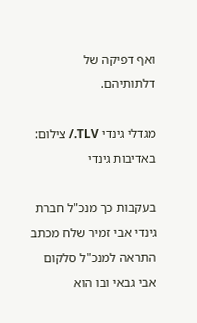ואף דפיקה של דלתותיהם.

מגדלי גינדי TLV./ צילום: באדיבות גינדי

בעקבות כך מנכ"ל חברת גינדי אבי זמיר שלח מכתב התראה למנכ"ל סלקום אבי גבאי ובו הוא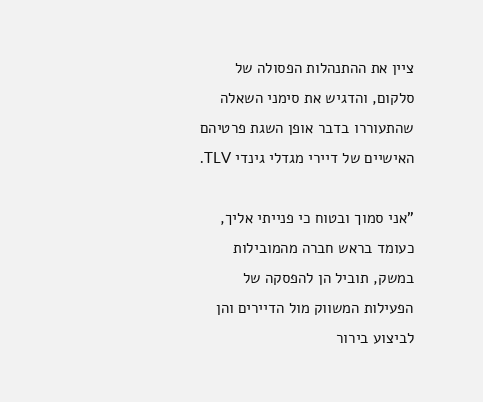ציין את ההתנהלות הפסולה של סלקום, והדגיש את סימני השאלה שהתעוררו בדבר אופן השגת פרטיהם האישיים של דיירי מגדלי גינדי TLV.

"אני סמוך ובטוח כי פנייתי אליך, כעומד בראש חברה מהמובילות במשק, תוביל הן להפסקה של הפעילות המשווק מול הדיירים והן לביצוע בירור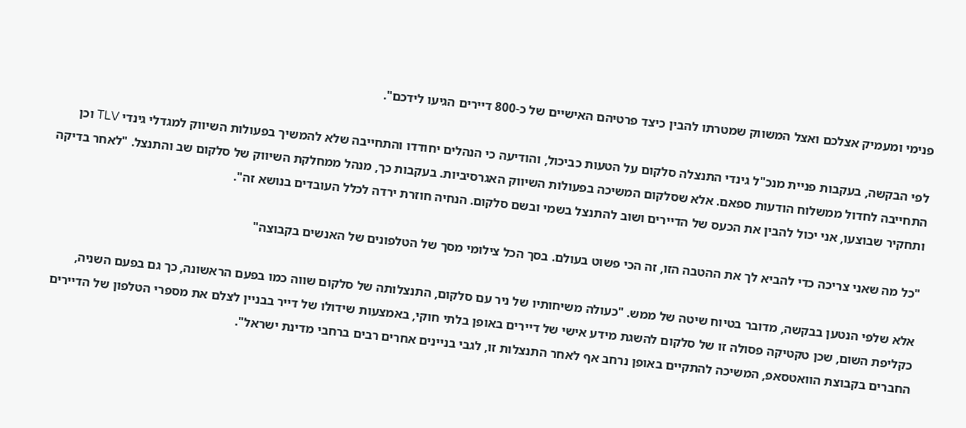פנימי ומעמיק אצלכם ואצל המשווק שמטרתו להבין כיצד פרטיהם האישיים של כ-800 דיירים הגיעו לידכם".

לפי הבקשה, בעקבות פניית מנכ"ל גינדי התנצלה סלקום על הטעות כביכול, והודיעה כי הנהלים יחודדו והתחייבה שלא להמשיך בפעולות השיווק למגדלי גינדי TLV וכן התחייבה לחדול ממשלוח הודעות ספאם. אלא שסלקום המשיכה בפעולות השיווק האגרסיביות. בעקבות כך, מנהל ממחלקת השיווק של סלקום שב והתנצל. "לאחר בדיקה ותחקיר שבוצעו, אני יכול להבין את הכעס של הדיירים ושוב להתנצל בשמי ובשם סלקום. הנחיה חוזרת ירדה לכלל העובדים בנושא זה".

"כל מה שאני צריכה כדי להביא לך את ההטבה הזו, זה הכי פשוט בעולם. בסך הכל צילומי מסך של הטלפונים של האנשים בקבוצה"

אלא שלפי הנטען בבקשה, מדובר בטיוח שיטה של ממש. "כעולה משיחותיו של ניר עם סלקום, התנצלותה של סלקום שווה כמו בפעם הראשונה, כך גם בפעם השניה, כקליפת השום, שכן טקטיקה פסולה זו של סלקום להשגת מידע אישי של דיירים באופן בלתי חוקי, באמצעות שידולו של דייר בבניין לצלם את מספרי הטלפון של הדיירים החברים בקבוצת הוואטסאפ, המשיכה להתקיים באופן נרחב אף לאחר התנצלות זו, לגבי בניינים אחרים רבים ברחבי מדינת ישראל".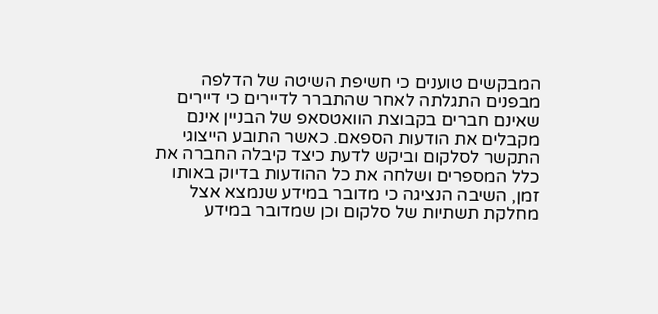המבקשים טוענים כי חשיפת השיטה של הדלפה מבפנים התגלתה לאחר שהתברר לדיירים כי דיירים שאינם חברים בקבוצת הוואטסאפ של הבניין אינם מקבלים את הודעות הספאם. כאשר התובע הייצוגי התקשר לסלקום וביקש לדעת כיצד קיבלה החברה את כלל המספרים ושלחה את כל ההודעות בדיוק באותו זמן, השיבה הנציגה כי מדובר במידע שנמצא אצל מחלקת תשתיות של סלקום וכן שמדובר במידע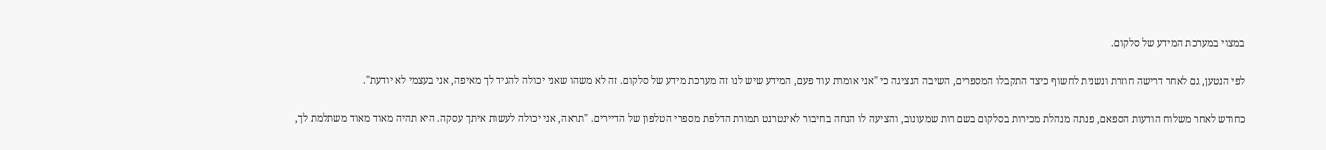במצוי במערכת המידע של סלקום.

לפי הנטען, גם לאחר דרישה חוזרת ונשנית לחשוף כיצד התקבלו המספרים, השיבה הנציגה כי "אני אומרת עוד פעם, המידע שיש לנו זה מערכת מידע של סלקום. זה לא משהו שאני יכולה להגיד לך מאיפה, אני בעצמי לא יודעת".

כחודש לאחר משלוח הודעות הספאם, פנתה מנהלת מכירות בסלקום בשם רות שמעונוב, והציעה לו הנחה בחיבור לאינטרנט תמורת הדלפת מספרי הטלפון של הדיירים. "תראה, אני יכולה לעשות איתך עסקה. היא תהיה מאוד מאוד משתלמת לך,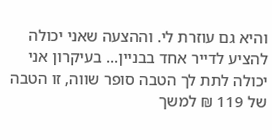והיא גם עוזרת לי. וההצעה שאני יכולה להציע לדייר אחד בבניין... בעיקרון אני יכולה לתת לך הטבה סופר שווה, זו הטבה של 119 ₪ למשך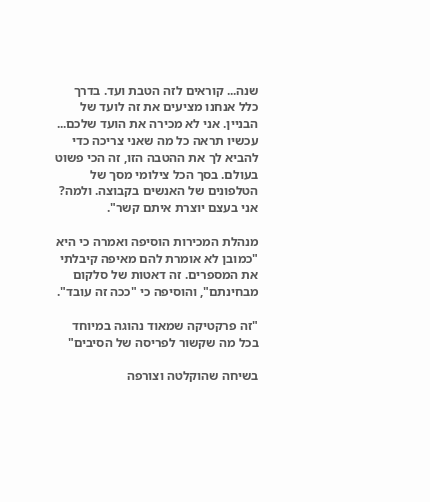שנה... קוראים לזה הטבת ועד. בדרך כלל אנחנו מציעים את זה לועד של הבניין. אני לא מכירה את הועד שלכם... עכשיו תראה כל מה שאני צריכה כדי להביא לך את ההטבה הזו, זה הכי פשוט בעולם. בסך הכל צילומי מסך של הטלפונים של האנשים בקבוצה. ולמה? אני בעצם יוצרת איתם קשר".

מנהלת המכירות הוסיפה ואמרה כי היא "כמובן לא אומרת להם מאיפה קיבלתי את המספרים. זה דאטות של סלקום מבחינתם", והוסיפה כי "ככה זה עובד".

"זה פרקטיקה שמאוד נהוגה במיוחד בכל מה שקשור לפריסה של הסיבים"

בשיחה שהוקלטה וצורפה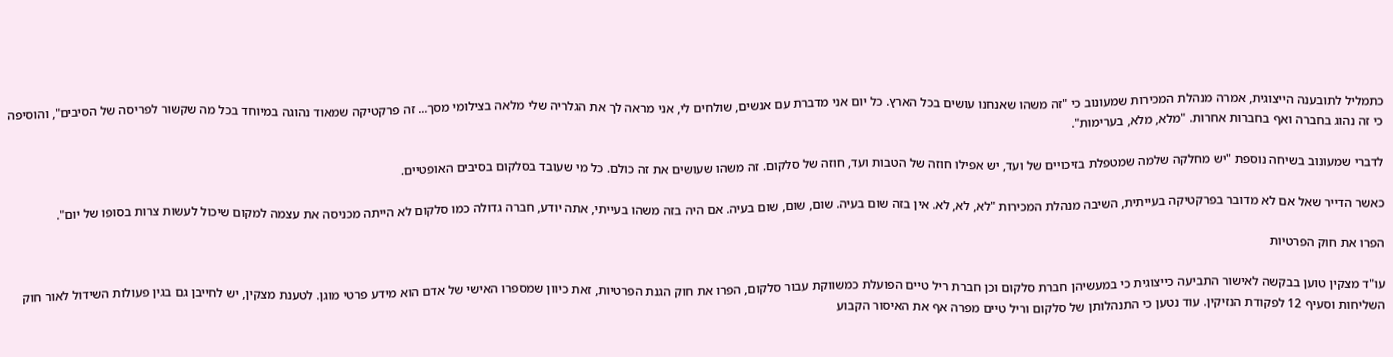כתמליל לתובענה הייצוגית, אמרה מנהלת המכירות שמעונוב כי "זה משהו שאנחנו עושים בכל הארץ. כל יום אני מדברת עם אנשים, שולחים לי, אני מראה לך את הגלריה שלי מלאה בצילומי מסך... זה פרקטיקה שמאוד נהוגה במיוחד בכל מה שקשור לפריסה של הסיבים", והוסיפה כי זה נהוג בחברה ואף בחברות אחרות. "מלא, מלא, בערימות".

לדברי שמעונוב בשיחה נוספת "יש מחלקה שלמה שמטפלת בזיכויים של ועד, יש אפילו חוזה של הטבות ועד, חוזה של סלקום. זה משהו שעושים את זה כולם. כל מי שעובד בסלקום בסיבים האופטיים.

כאשר הדייר שאל אם לא מדובר בפרקטיקה בעייתית, השיבה מנהלת המכירות "לא, לא, לא. אין בזה שום בעיה. שום, שום, שום בעיה. אם היה בזה משהו בעייתי, אתה יודע, חברה גדולה כמו סלקום לא הייתה מכניסה את עצמה למקום שיכול לעשות צרות בסופו של יום".

הפרו את חוק הפרטיות

עו"ד מצקין טוען בבקשה לאישור התביעה כייצוגית כי במעשיהן חברת סלקום וכן חברת ריל טיים הפועלת כמשווקת עבור סלקום, הפרו את חוק הגנת הפרטיות, זאת כיוון שמספרו האישי של אדם הוא מידע פרטי מוגן. לטענת מצקין, יש לחייבן גם בגין פעולות השידול לאור חוק השליחות וסעיף 12 לפקודת הנזיקין. עוד נטען כי התנהלותן של סלקום וריל טיים מפרה אף את האיסור הקבוע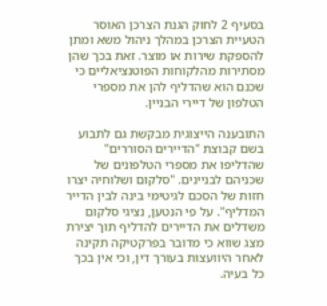בסעיף 2 לחוק הגנת הצרכן האוסר הטעיית הצרכן במהלך ניהול משא ומתן להספקת שירות או מוצר. זאת בכך שהן מסתירות מהלקוחות הפוטנציאליים כי שכנם הוא שהדליף להן את מספרי הטלפון של דיירי הבניין.

התובענה הייצוגית מבקשת גם לתבוע בשם קבוצת "הדיירים הסוררים" שהדליפו את מספרי הטלפונים של שכניהם לבניינים. "סלקום ושלוחיה יצרו חזות של הסכם לגיטימי בינה לבין הדייר המדליף". על פי הנטען, נציגי סלקום משדלים את הדיירים להדליף תוך יצירת מצג שווא כי מדובר בפרקטיקה תקינה לאחר היוועצות בעורך דין, וכי אין בכך כל בעיה.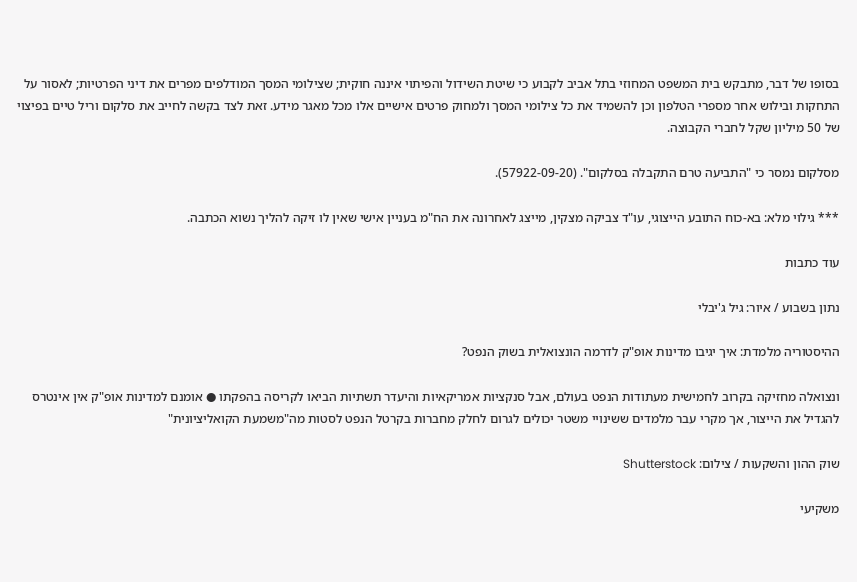בסופו של דבר, מתבקש בית המשפט המחוזי בתל אביב לקבוע כי שיטת השידול והפיתוי איננה חוקית; שצילומי המסך המודלפים מפרים את דיני הפרטיות; לאסור על התחקות ובילוש אחר מספרי הטלפון וכן להשמיד את כל צילומי המסך ולמחוק פרטים אישיים אלו מכל מאגר מידע. זאת לצד בקשה לחייב את סלקום וריל טיים בפיצוי של 50 מיליון שקל לחברי הקבוצה.

מסלקום נמסר כי "התביעה טרם התקבלה בסלקום". (57922-09-20).

*** גילוי מלא: בא-כוח התובע הייצוגי, עו"ד צביקה מצקין, מייצג לאחרונה את הח"מ בעניין אישי שאין לו זיקה להליך נשוא הכתבה.

עוד כתבות

נתון בשבוע / איור: גיל ג'יבלי

ההיסטוריה מלמדת: איך יגיבו מדינות אופ"ק לדרמה הונצואלית בשוק הנפט?

ונצואלה מחזיקה בקרוב לחמישית מעתודות הנפט בעולם, אבל סנקציות אמריקאיות והיעדר תשתיות הביאו לקריסה בהפקתו ● אומנם למדינות אופ"ק אין אינטרס להגדיל את הייצור, אך מקרי עבר מלמדים ששינויי משטר יכולים לגרום לחלק מחברות בקרטל הנפט לסטות מה"משמעת הקואליציונית"

שוק ההון והשקעות / צילום: Shutterstock

משקיעי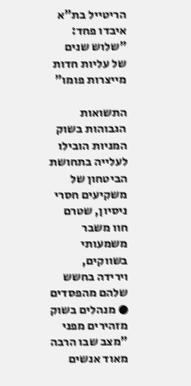הריטייל בת"א איבדו פחד: "שלוש שנים של עליות חדות מייצרות פומו"

התשואות הגבוהות בשוק המניות הובילו לעלייה בתחושת הביטחון של משקיעים חסרי ניסיון, שטרם חוו משבר משמעותי בשווקים, וירידה בחשש שלהם מהפסדים ● מנהלים בשוק מזהירים מפני "מצב שבו הרבה מאוד אנשים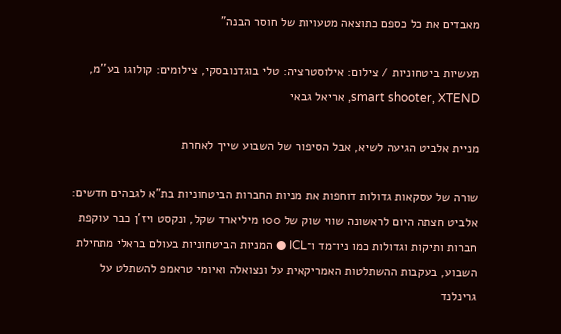מאבדים את כל כספם כתוצאה מטעויות של חוסר הבנה"

תעשיות ביטחוניות / צילום: אילוסטרציה: טלי בוגדנובסקי, צילומים: קולוגו בע''מ, smart shooter, XTEND, אריאל גבאי

מניית אלביט הגיעה לשיא, אבל הסיפור של השבוע שייך לאחרת

שורה של עסקאות גדולות דוחפות את מניות החברות הביטחוניות בת"א לגבהים חדשים: אלביט חצתה היום לראשונה שווי שוק של 100 מיליארד שקל, ונקסט ויז'ן כבר עוקפת חברות ותיקות וגדולות כמו ניו־מד ו־ICL ● המניות הביטחוניות בעולם בראלי מתחילת השבוע, בעקבות ההשתלטות האמריקאית על ונצואלה ואיומי טראמפ להשתלט על גרינלנד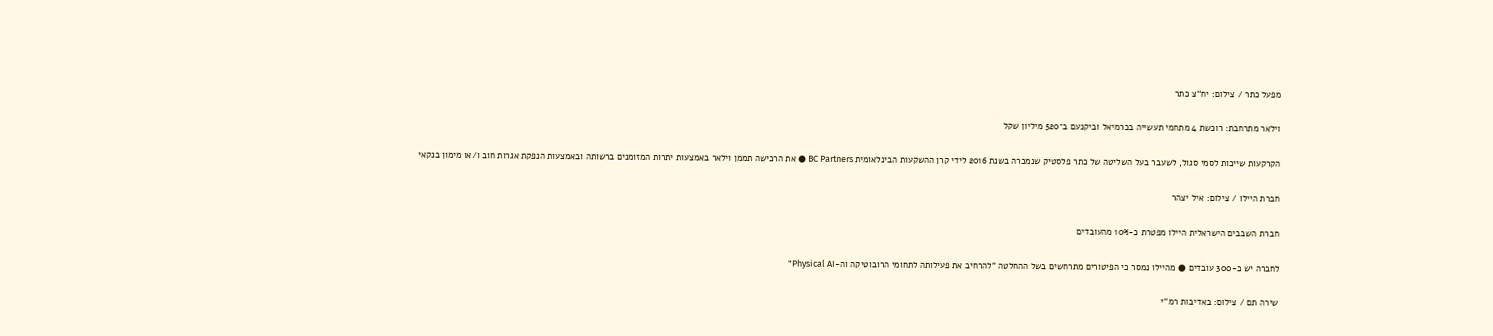מפעל כתר / צילום: יח''צ כתר

וילאר מתרחבת: רוכשת 4 מתחמי תעשייה בכרמיאל וביקנעם ב־520 מיליון שקל

הקרקעות שייכות לסמי סגול, לשעבר בעל השליטה של כתר פלסטיק שנמכרה בשנת 2016 לידי קרן ההשקעות הבינלאומית BC Partners ● את הרכישה תממן וילאר באמצעות יתרות המזומנים ברשותה ובאמצעות הנפקת אגרות חוב ו/או מימון בנקאי

חברת היילו / צילום: איל יצהר

חברת השבבים הישראלית היילו מפטרת כ-10% מהעובדים

לחברה יש כ-300 עובדים ● מהיילו נמסר כי הפיטורים מתרחשים בשל ההחלטה "להרחיב את פעילותה לתחומי הרובוטיקה וה-Physical AI"

שירה תם / צילום: באדיבות רמ''י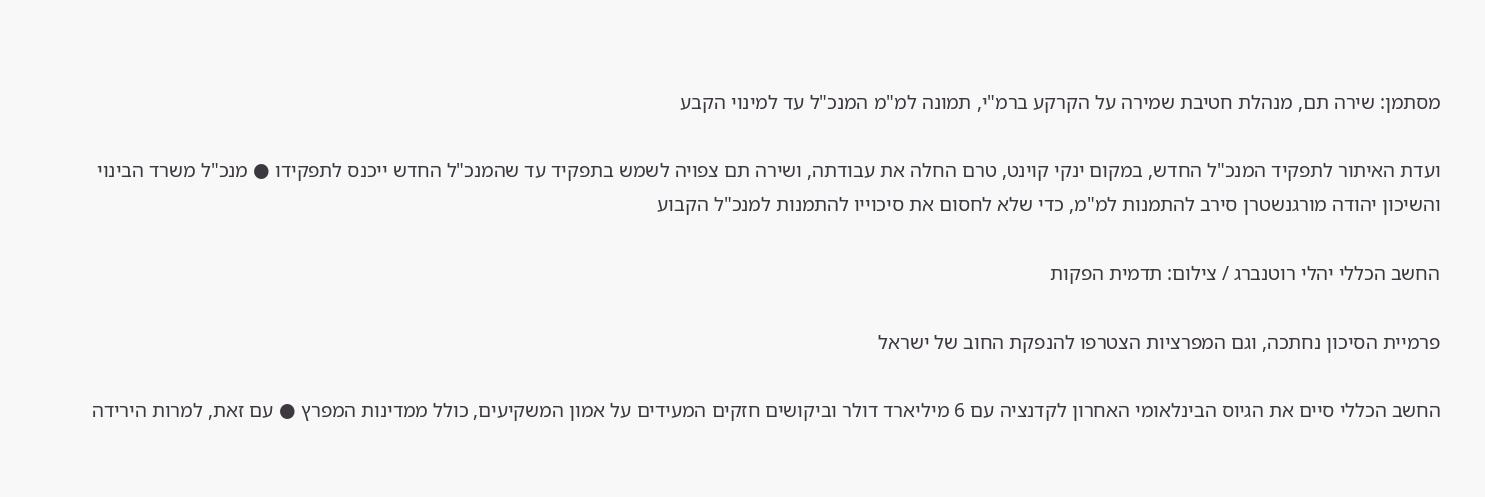מסתמן: שירה תם, מנהלת חטיבת שמירה על הקרקע ברמ"י, תמונה למ"מ המנכ"ל עד למינוי הקבע

ועדת האיתור לתפקיד המנכ"ל החדש, במקום ינקי קוינט, טרם החלה את עבודתה, ושירה תם צפויה לשמש בתפקיד עד שהמנכ"ל החדש ייכנס לתפקידו ● מנכ"ל משרד הבינוי והשיכון יהודה מורגנשטרן סירב להתמנות למ"מ, כדי שלא לחסום את סיכוייו להתמנות למנכ"ל הקבוע

החשב הכללי יהלי רוטנברג / צילום: תדמית הפקות

פרמיית הסיכון נחתכה, וגם המפרציות הצטרפו להנפקת החוב של ישראל

החשב הכללי סיים את הגיוס הבינלאומי האחרון לקדנציה עם 6 מיליארד דולר וביקושים חזקים המעידים על אמון המשקיעים, כולל ממדינות המפרץ ● עם זאת, למרות הירידה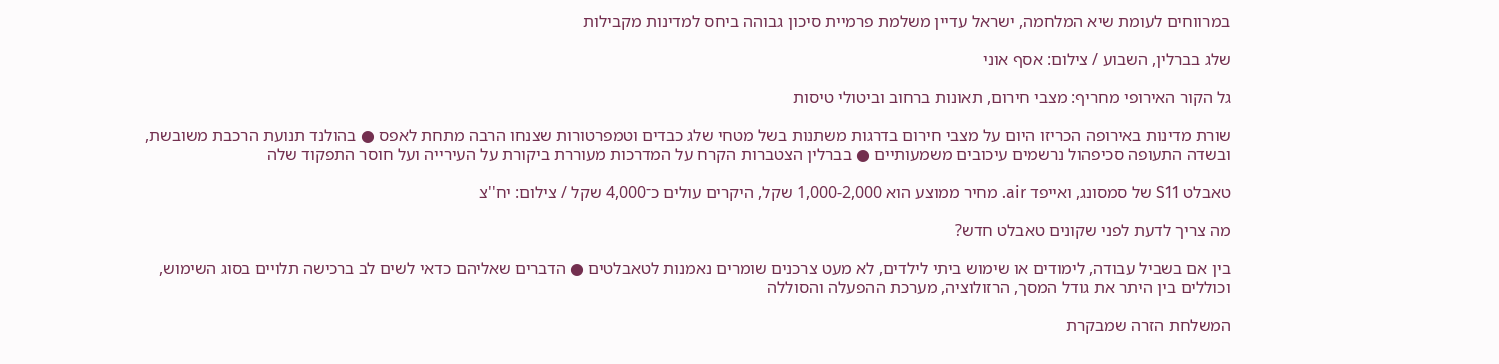במרווחים לעומת שיא המלחמה, ישראל עדיין משלמת פרמיית סיכון גבוהה ביחס למדינות מקבילות

שלג בברלין, השבוע / צילום: אסף אוני

גל הקור האירופי מחריף: מצבי חירום, תאונות ברחוב וביטולי טיסות

שורת מדינות באירופה הכריזו היום על מצבי חירום בדרגות משתנות בשל מטחי שלג כבדים וטמפרטורות שצנחו הרבה מתחת לאפס ● בהולנד תנועת הרכבת משובשת, ובשדה התעופה סכיפהול נרשמים עיכובים משמעותיים ● בברלין הצטברות הקרח על המדרכות מעוררת ביקורת על העירייה ועל חוסר התפקוד שלה

טאבלט S11 של סמסונג, ואייפד air. מחיר ממוצע הוא 1,000-2,000 שקל, היקרים עולים כ־4,000 שקל / צילום: יח''צ

מה צריך לדעת לפני שקונים טאבלט חדש?

בין אם בשביל עבודה, לימודים או שימוש ביתי לילדים, לא מעט צרכנים שומרים נאמנות לטאבלטים ● הדברים שאליהם כדאי לשים לב ברכישה תלויים בסוג השימוש, וכוללים בין היתר את גודל המסך, הרזולוציה, מערכת ההפעלה והסוללה

המשלחת הזרה שמבקרת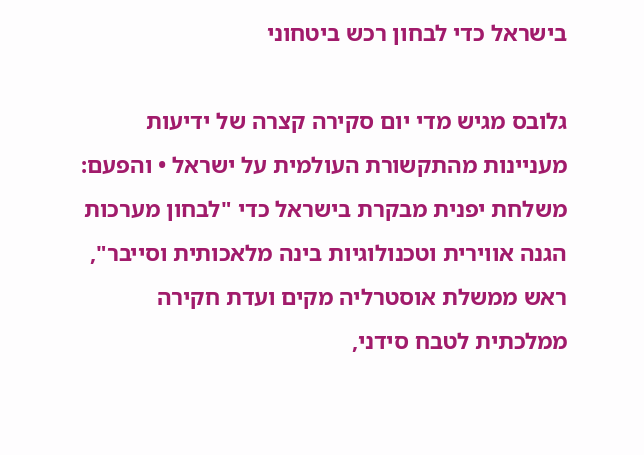בישראל כדי לבחון רכש ביטחוני

גלובס מגיש מדי יום סקירה קצרה של ידיעות מעניינות מהתקשורת העולמית על ישראל • והפעם: משלחת יפנית מבקרת בישראל כדי "לבחון מערכות הגנה אווירית וטכנולוגיות בינה מלאכותית וסייבר", ראש ממשלת אוסטרליה מקים ועדת חקירה ממלכתית לטבח סידני,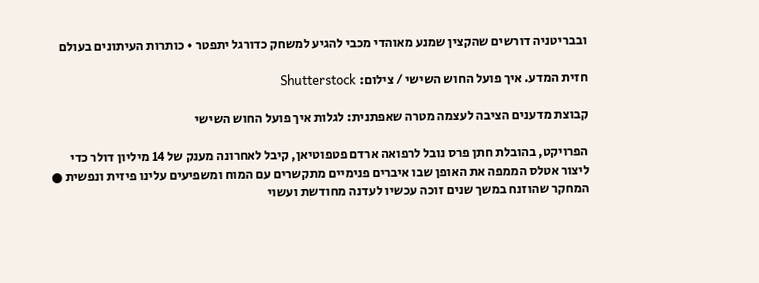ובבריטניה דורשים שהקצין שמנע מאוהדי מכבי להגיע למשחק כדורגל יתפטר • כותרות העיתונים בעולם

חזית המדע. איך פועל החוש השישי / צילום: Shutterstock

קבוצת מדענים הציבה לעצמה מטרה שאפתנית: לגלות איך פועל החוש השישי

הפרויקט, בהובלת חתן פרס נובל לרפואה ארדם פטפוטיאן, קיבל לאחרונה מענק של 14 מיליון דולר כדי ליצור אטלס הממפה את האופן שבו איברים פנימיים מתקשרים עם המוח ומשפיעים עלינו פיזית ונפשית ● המחקר שהוזנח במשך שנים זוכה עכשיו לעדנה מחודשת ועשוי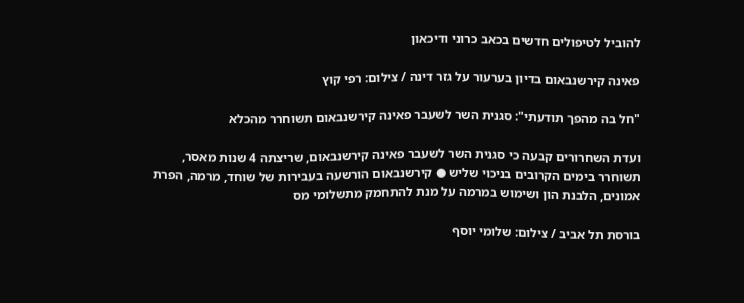להוביל לטיפולים חדשים בכאב כרוני ודיכאון

פאינה קירשנבאום בדיון בערעור על גזר דינה / צילום: רפי קוץ

"חל בה מהפך תודעתי": סגנית השר לשעבר פאינה קירשנבאום תשוחרר מהכלא

ועדת השחרורים קבעה כי סגנית השר לשעבר פאינה קירשנבאום, שריצתה 4 שנות מאסר, תשוחרר בימים הקרובים בניכוי שליש ● קירשנבאום הורשעה בעבירות של שוחד, מרמה, הפרת אמונים, הלבנת הון ושימוש במרמה על מנת להתחמק מתשלומי מס

בורסת תל אביב / צילום: שלומי יוסף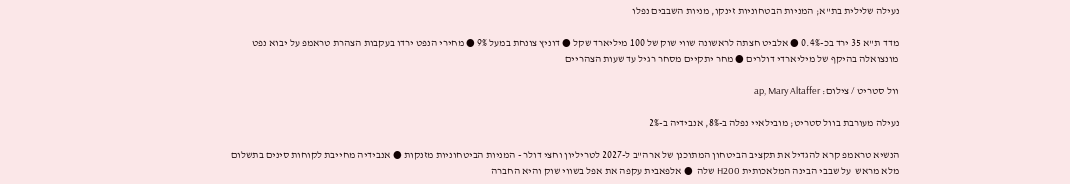נעילה שלילית בת"א; המניות הבטחוניות זינקו, מניות השבבים נפלו

מדד ת"א 35 ירד בכ-0.4% ● אלביט חצתה לראשונה שווי שוק של 100 מיליארד שקל ● דוניץ צונחת במעל 9% ● מחירי הנפט ירדו בעקבות הצהרת טראמפ על יבוא נפט מונצואלה בהיקף של מיליארדי דולרים ● מחר יתקיים מסחר רגיל עד שעות הצהריים

וול סטריט / צילום: ap, Mary Altaffer

נעילה מעורבת בוול סטריט; מובילאיי נפלה ב-8%, אנבידיה ב-2%

הנשיא טראמפ קרא להגדיל את תקציב הביטחון המתוכנן של ארה"ב ל-2027 לטריליון וחצי דולר - המניות הביטחוניות מזנקות ● אנבידיה מחייבת לקוחות סינים בתשלום מלא מראש  על שבבי הבינה המלאכותית H200 שלה  ● אלפאבית עקפה את אפל בשווי שוק והיא החברה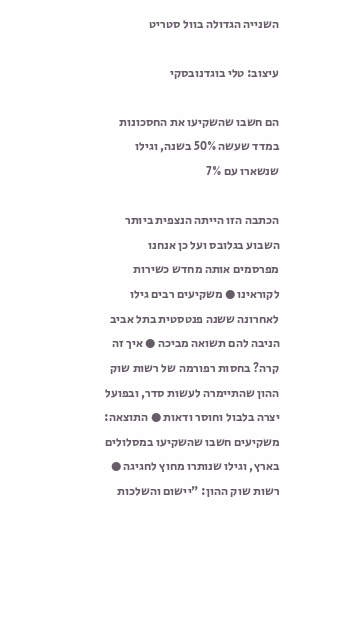השנייה הגדולה בוול סטריט

עיצוב: טלי בוגדנובסקי

הם חשבו שהשקיעו את החסכונות במדד שעשה 50% בשנה, וגילו שנשארו עם 7%

הכתבה הזו הייתה הנצפית ביותר השבוע בגלובס ועל כן אנחנו מפרסמים אותה מחדש כשירות לקוראינו ● משקיעים רבים גילו לאחרונה ששנה פנטסטית בתל אביב הניבה להם תשואה מביכה ● איך זה קרה? בחסות רפורמה של רשות שוק ההון שהתיימרה לעשות סדר, ובפועל יצרה בלבול וחוסר ודאות ● התוצאה: משקיעים חשבו שהשקיעו במסלולים בארץ, וגילו שנותרו מחוץ לחגיגה ● רשות שוק ההון: "יישום והשלכות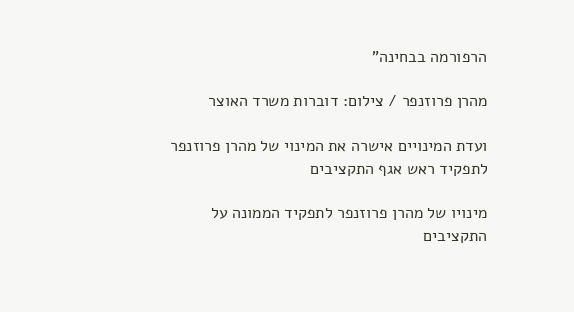הרפורמה בבחינה"

מהרן פרוזנפר / צילום: דוברות משרד האוצר

ועדת המינויים אישרה את המינוי של מהרן פרוזנפר לתפקיד ראש אגף התקציבים

מינויו של מהרן פרוזנפר לתפקיד הממונה על התקציבים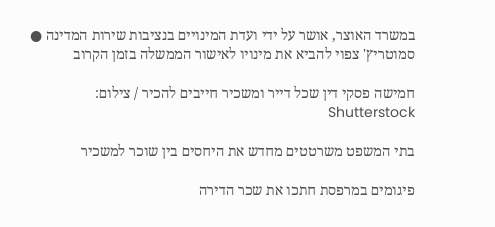במשרד האוצר, אושר על ידי ועדת המינויים בנציבות שירות המדינה ● סמוטריץ' צפוי להביא את מינויו לאישור הממשלה בזמן הקרוב

חמישה פסקי דין שכל דייר ומשכיר חייבים להכיר / צילום: Shutterstock

בתי המשפט משרטטים מחדש את היחסים בין שוכר למשכיר

פיגומים במרפסת חתכו את שכר הדירה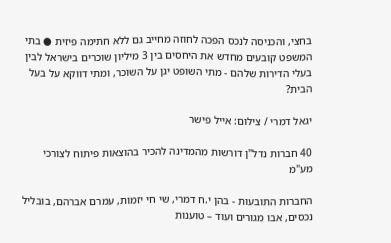בחצי, והכניסה לנכס הפכה לחוזה מחייב גם ללא חתימה פיזית ● בתי המשפט קובעים מחדש את היחסים בין 3 מיליון שוכרים בישראל לבין בעלי הדירות שלהם - מתי השופט יגן על השוכר, ומתי דווקא על בעל הבית?

יגאל דמרי / צילום: אייל פישר

40 חברות נדל"ן דורשות מהמדינה להכיר בהוצאות פיתוח לצורכי מע"מ

החברות התובעות - בהן י.ח דמרי, שי חי יזמות, עמרם אברהם, בובליל נכסים, אבו מגורים ועוד – טוענות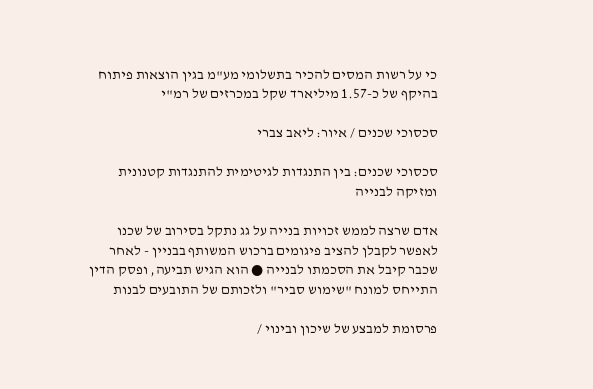כי על רשות המסים להכיר בתשלומי מע"מ בגין הוצאות פיתוח בהיקף של כ-1.57 מיליארד שקל במכרזים של רמ"י

סכסוכי שכנים / איור: ליאב צברי

סכסוכי שכנים: בין התנגדות לגיטימית להתנגדות קטנונית ומזיקה לבנייה

אדם שרצה לממש זכויות בנייה על גג נתקל בסירוב של שכנו לאפשר לקבלן להציב פיגומים ברכוש המשותף בבניין - לאחר שכבר קיבל את הסכמתו לבנייה ● הוא הגיש תביעה, ופסק הדין התייחס למונח "שימוש סביר" ולזכותם של התובעים לבנות

פרסומת למבצע של שיכון ובינוי /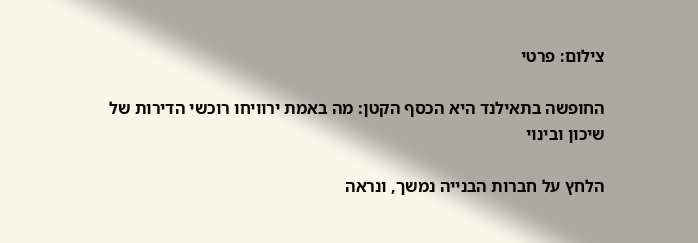צילום: פרטי

החופשה בתאילנד היא הכסף הקטן: מה באמת ירוויחו רוכשי הדירות של שיכון ובינוי

הלחץ על חברות הבנייה נמשך, ונראה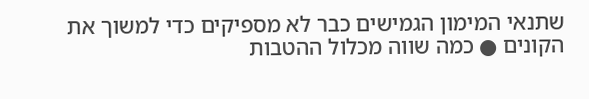שתנאי המימון הגמישים כבר לא מספיקים כדי למשוך את הקונים ● כמה שווה מכלול ההטבות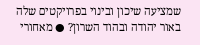שמציעה שיכון ובינוי בפרויקטים שלה באור יהודה ובהוד השרון? ● מאחורי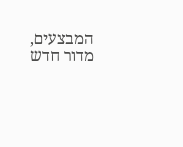המבצעים, מדור חדש